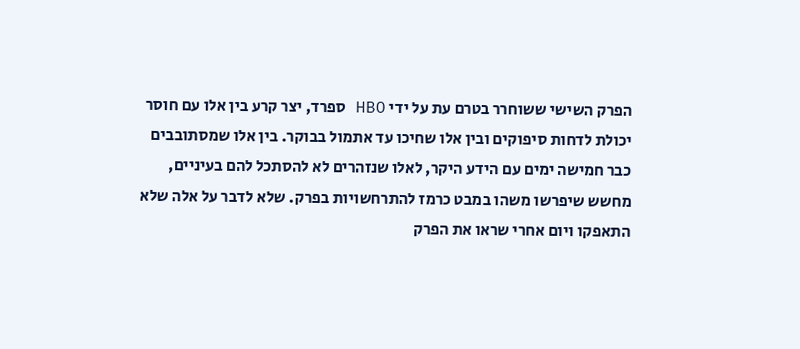הפרק השישי ששוחרר בטרם עת על ידי HBO ספרד, יצר קרע בין אלו עם חוסר יכולת לדחות סיפוקים ובין אלו שחיכו עד אתמול בבוקר. בין אלו שמסתובבים כבר חמישה ימים עם הידע היקר, לאלו שנזהרים לא להסתכל להם בעיניים, מחשש שיפרשו משהו במבט כרמז להתרחשויות בפרק. שלא לדבר על אלה שלא התאפקו ויום אחרי שראו את הפרק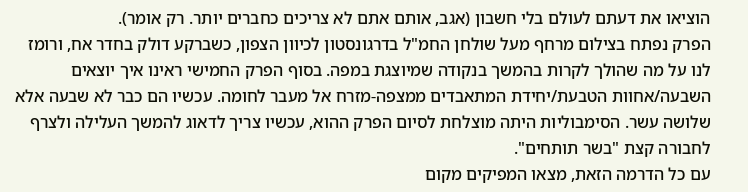הוציאו את דעתם לעולם בלי חשבון (אגב, אותם אתם לא צריכים כחברים יותר. רק אומר).
הפרק נפתח בצילום מרחף מעל שולחן החמ"ל בדרגונסטון לכיוון הצפון, כשברקע דולק בחדר אח, ורומז לנו על מה שהולך לקרות בהמשך בנקודה שמיוצגת במפה. בסוף הפרק החמישי ראינו איך יוצאים השבעה/אחוות הטבעת/יחידת המתאבדים ממצפה-מזרח אל מעבר לחומה. עכשיו הם כבר לא שבעה אלא שלושה עשר. הסימבוליות היתה מוצלחת לסיום הפרק ההוא, עכשיו צריך לדאוג להמשך העלילה ולצרף לחבורה קצת "בשר תותחים".
עם כל הדרמה הזאת, מצאו המפיקים מקום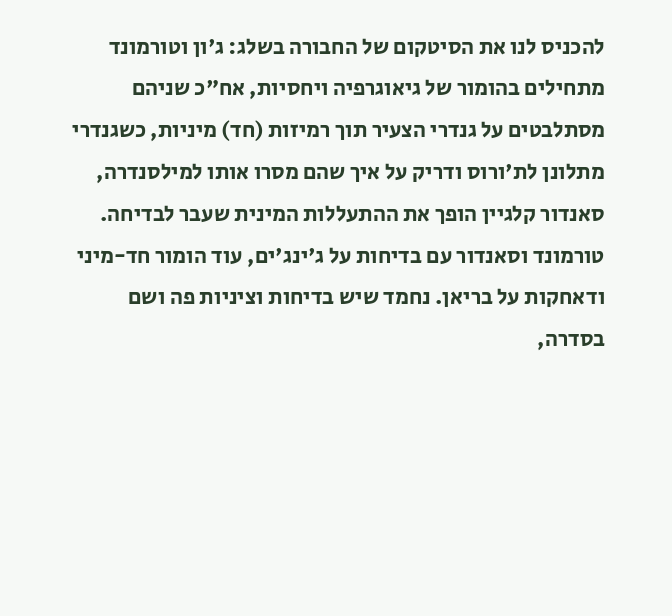להכניס לנו את הסיטקום של החבורה בשלג: ג'ון וטורמונד מתחילים בהומור של גיאוגרפיה ויחסיות, אח"כ שניהם מסתלבטים על גנדרי הצעיר תוך רמיזות (חד) מיניות, כשגנדרי מתלונן לת'ורוס ודריק על איך שהם מסרו אותו למילסנדרה, סאנדור קלגיין הופך את ההתעללות המינית שעבר לבדיחה. טורמונד וסאנדור עם בדיחות על ג'ינג'ים, עוד הומור חד-מיני ודאחקות על בריאן. נחמד שיש בדיחות וציניות פה ושם בסדרה,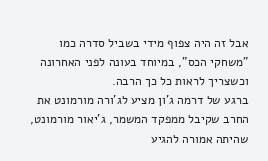אבל זה היה צפוף מידי בשביל סדרה כמו "משחקי הכס", במיוחד בעונה לפני האחרונה וכשצריך לראות כל כך הרבה.
ברגע של דרמה ג'ון מציע לג'ורה מורמונט את החרב שקיבל ממפקד המשמר, ג'יאור מורמונט, שהיתה אמורה להגיע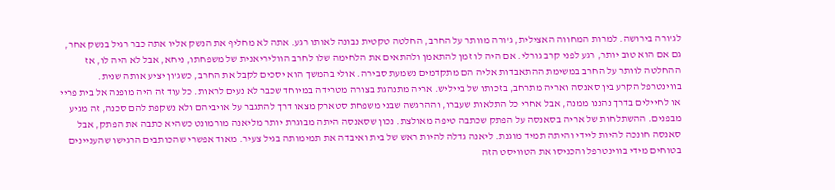לג'ורה בירושה. למרות המחווה האצילית, ג'ורה מוותר על החרב, החלטה טקטית נבונה לאותו רגע. אתה לא מחליף את הנשק אליו אתה כבר רגיל בנשק אחר, גם אם הוא טוב יותר, רגע לפני קרב גורלי. אם היה לו זמן להתאמן ולהתאים את הלחימה שלו לחרב הווליריאנית של משפחתו, ניחא, אבל לא היה לו, אז ההחלטה לוותר על החרב במשימת ההתאבדות אליה הם מתקדמים נשמעת סבירה. אולי בהמשך הוא יסכים לקבל את החרב, כשג'ון יציע אותה שנית.
בווינטרפל הקרע בין סאנסה ואריה מתרחב, בזכותו של בייליש. אריה מתנהגת בצורה מטרידה במיוחד שכבר לא נעים לראות. כל עוד זה היה מופנה אל בית פריי או לחיילים בדרך נהננו ממנה, אבל אחרי כל התלאות שעברו, וההרגשה שבני משפחת סטארק מצאו דרך להתגבר על אויביהם ולא נשקפת להם סכנה, זה מגיע מבפנים. ההשתלחות של אריה בסאנסה על הפתק שכתבה טיפה מאולצת. נכון שסאנסה היתה מבוגרת יותר מליאנה מורמונט כשהיא כתבה את הפתק, אבל סאנסה חונכה להיות ליידי והיתה תמיד מוגנת. ליאנה גדלה להיות ראש של בית ואיבדה את תמימותה בגיל צעיר. מאוד אפשרי שהכותבים הרגישו שהעניינים בטוחים מידי בווינטרפל והכניסו את הטוויסט הזה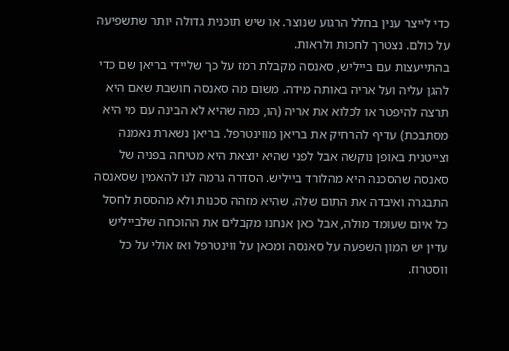כדי לייצר ענין בחלל הרגוע שנוצר. או שיש תוכנית גדולה יותר שתשפיעה על כולם. נצטרך לחכות ולראות.
בהתייעצות עם בייליש, סאנסה מקבלת רמז על כך שליידי בריאן שם כדי להגן עליה ועל אריה באותה מידה. משום מה סאנסה חושבת שאם היא תרצה להיפטר או לכלוא את אריה (הו, כמה שהיא לא הבינה עם מי היא מסתבכת) עדיף להרחיק את בריאן מווינטרפל. בריאן נשארת נאמנה וצייטנית באופן נוקשה אבל לפני שהיא יוצאת היא מטיחה בפניה של סאנסה שהסכנה היא מהלורד בייליש. הסדרה גרמה לנו להאמין שסאנסה התבגרה ואיבדה את התום שלה. שהיא מזהה סכנות ולא מהססת לחסל כל איום שעומד מולה, אבל כאן אנחנו מקבלים את ההוכחה שלבייליש עדין יש המון השפעה על סאנסה ומכאן על ווינטרפל ואז אולי על כל ווסטרוז.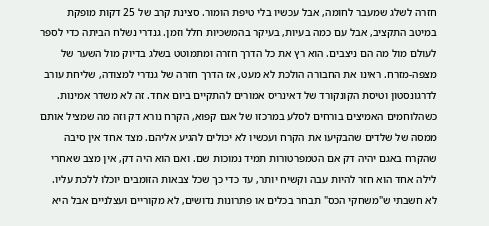חזרה לשלג שמעבר לחומה, אבל עכשיו בלי טיפת הומור. סצינת קרב של 25 דקות מופקת במיטב התקציב, אבל עם כמה בעיות, בעיקר בהמשכיות חלל וזמן. גנדרי נשלח הביתה כדי לספר לעולם מול מה הם ניצבים. הוא רץ את כל הדרך חזרה ומתמוטט בשלג בדיוק מול השער של מצפה-מזרח. ראינו את החבורה הולכת לא מעט, אז הדרך חזרה של גנדרי למצודה, שליחת עורב לדרגונסטון וטיסת הקונקורד של דאינריס אמורים להתקיים ביום אחד. זה לא משדר אמינות.
כשהלוחמים האמיצים בורחים לסלע במרכזו של אגם קפוא, הקרח נורא דק וזה מה שמציל אותם ממסה של שלדים שהבקיעו את הקרח ועכשיו לא יכולים להגיע אליהם. מצד אחד אין סיבה שהקרח באגם יהיה דק אם הטמפרטורות תמיד נמוכות שם. ואם הוא היה דק, אין מצב שאחרי לילה אחד הוא חזר להיות עבה וקשיח יותר, עד כדי כך שכל צבאות הזומבים יוכלו ללכת עליו.
לא חשבתי ש"משחקי הכס" תבחר בכלים או פתרונות נדושים, לא מקוריים ועצלניים אבל היא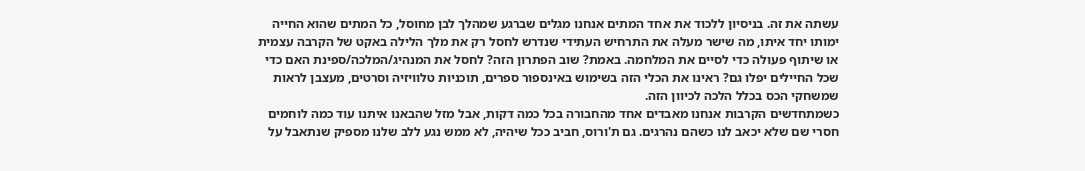עשתה את זה. בניסיון ללכוד את אחד המתים אנחנו מגלים שברגע שמהלך לבן מחוסל, כל המתים שהוא החייה ימותו יחד איתו, מה שישר מעלה את התרחיש העתידי שנדרש לחסל רק את מלך הלילה באקט של הקרבה עצמית או שיתוף פעולה כדי לסיים את המלחמה. באמת? שוב הפתרון הזה? לחסל את המנהיג/המלכה/ספינת האם כדי שכל החיילים יפלו גם? ראינו את הכלי הזה בשימוש באינספור ספרים, תוכניות טלוויזיה וסרטים, מעצבן לראות שמשחקי הכס בכלל הלכה לכיוון הזה.
כשמתחדשים הקרבות אנחנו מאבדים אחד מהחבורה בכל כמה דקות, אבל מזל שהבאנו איתנו עוד כמה לוחמים חסרי שם שלא יכאב לנו כשהם נהרגים. גם ת'ורוס, חביב ככל שיהיה, לא ממש נגע ללב שלנו מספיק שנתאבל על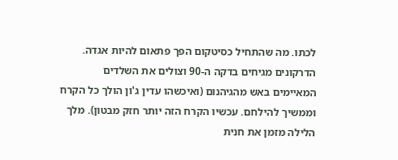לכתו. מה שהתחיל כסיטקום הפך פתאום להיות אגדה. הדרקונים מגיחים בדקה ה-90 וצולים את השלדים המאיימים באש מהגיהנום (ואיכשהו עדין ג'ון הולך כל הקרח וממשיך להילחם. עכשיו הקרח הזה יותר חזק מבטון). מלך הלילה מזמן את חנית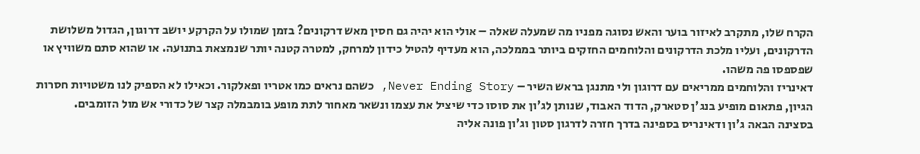הקרח שלו, מתקרב לאיזור בוער והאש נסוגה מפניו מה שמעלה שאלה – אולי הוא יהיה גם חסין מאש דרקונים? בזמן שמולו על הקרקע יושב דרוגון, הגדול משלושת הדרקונים, ועליו מלכת הדרקונים והלוחמים החזקים ביותר בממלכה, הוא מעדיף להטיל כידון למרחק, למטרה קטנה יותר שנמצאת בתנועה. או שהוא סתם משוויץ או שפספסו פה משהו.
דאינריז והלוחמים ממריאים עם דרוגון ולי מתנגן בראש השיר – Never Ending Story, כשהם נראים כמו אטריו ופאלקור. וכאילו לא הספיק לנו משטויות חסרות הגיון, פתאום מופיע בנג'ן סטארק, הדוד האבוד, שנותן לג'ון את סוסו כדי שיציל את עצמו ונשאר מאחור לתת מופע בומבמלה קצר של כדורי אש מול הזומבים.
בסצינה הבאה ג'ון ודאינריס בספינה בדרך חזרה לדרגון סטון וג'ון פונה אליה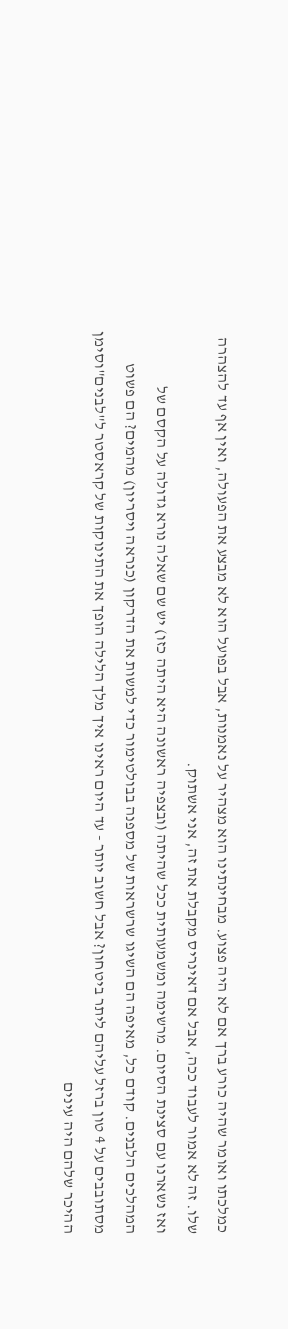כמלכתו ואומר שהיה כורע ברך אם לא היה פצוע. מבחינתינו הוא מצהיר על נאמנות, אבל בפועל הוא לא מבצע את הפעולה, ואין אף עד להצהרה שלו. זה לא אמור לעבוד ככה, אבל אם דאינריס מקבלת את זה, אני אשתוק.
ואז נשארנו עם סצינת הסיום. מרשימה ומשמעותית ככל שהיתה (ובצפיה ראשונה היא היתה כזו) יש שם שאלה נורא גדולה על הקסם של המהלכים הלבנים. קודם כל, מאיפה הם השיגו שרשראות של מספנה בבולטימור כדי למשות את הדרקון (כנראה ויסריון) מהמים? הם פשוט מסתובבים על 4 טון ברזל עליהם ליתר ביטחון? אבל חשוב יותר - עד היום ראינו איך מלך הלילה הופך את התינוקות של קראסטר ל"לבנים"וסימן ההיכר שלהם היה עינים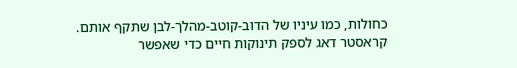כחולות, כמו עיניו של הדוב-קוטב-מהלך-לבן שתקף אותם. קראסטר דאג לספק תינוקות חיים כדי שאפשר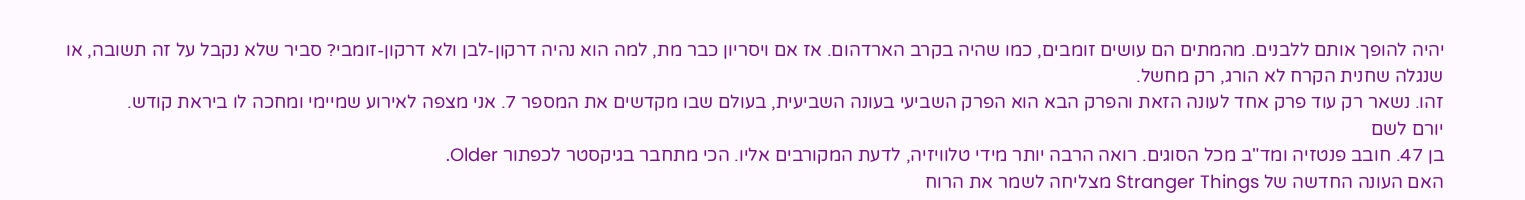יהיה להופך אותם ללבנים. מהמתים הם עושים זומבים, כמו שהיה בקרב הארדהום. אז אם ויסריון כבר מת, למה הוא נהיה דרקון-לבן ולא דרקון-זומבי? סביר שלא נקבל על זה תשובה, או שנגלה שחנית הקרח לא הורג, רק מחשל.
זהו. נשאר רק עוד פרק אחד לעונה הזאת והפרק הבא הוא הפרק השביעי בעונה השביעית, בעולם שבו מקדשים את המספר 7. אני מצפה לאירוע שמיימי ומחכה לו ביראת קודש.
יורם לשם
בן 47. חובב פנטזיה ומד"ב מכל הסוגים. רואה הרבה יותר מידי טלוויזיה, לדעת המקורבים אליו. הכי מתחבר בגיקסטר לכפתור Older.
האם העונה החדשה של Stranger Things מצליחה לשמר את הרוח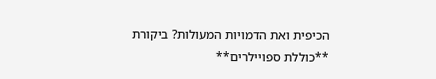הכיפית ואת הדמויות המעולות? ביקורת **כוללת ספויילרים**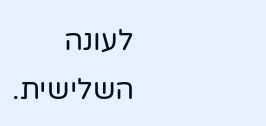לעונה השלישית.